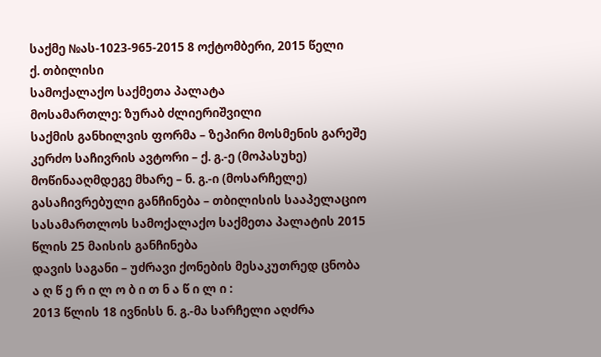საქმე №ას-1023-965-2015 8 ოქტომბერი, 2015 წელი
ქ. თბილისი
სამოქალაქო საქმეთა პალატა
მოსამართლე: ზურაბ ძლიერიშვილი
საქმის განხილვის ფორმა – ზეპირი მოსმენის გარეშე
კერძო საჩივრის ავტორი – ქ. გ.-ე (მოპასუხე)
მოწინააღმდეგე მხარე – ნ. გ.-ი (მოსარჩელე)
გასაჩივრებული განჩინება – თბილისის სააპელაციო სასამართლოს სამოქალაქო საქმეთა პალატის 2015 წლის 25 მაისის განჩინება
დავის საგანი – უძრავი ქონების მესაკუთრედ ცნობა
ა ღ წ ე რ ი ლ ო ბ ი თ ნ ა წ ი ლ ი :
2013 წლის 18 ივნისს ნ. გ.-მა სარჩელი აღძრა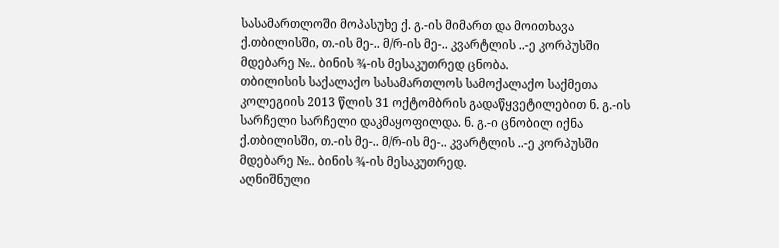სასამართლოში მოპასუხე ქ. გ.-ის მიმართ და მოითხავა ქ.თბილისში, თ.-ის მე-.. მ/რ-ის მე-.. კვარტლის ..-ე კორპუსში მდებარე №.. ბინის ¾-ის მესაკუთრედ ცნობა.
თბილისის საქალაქო სასამართლოს სამოქალაქო საქმეთა კოლეგიის 2013 წლის 31 ოქტომბრის გადაწყვეტილებით ნ. გ.-ის სარჩელი სარჩელი დაკმაყოფილდა. ნ. გ.-ი ცნობილ იქნა ქ.თბილისში, თ.-ის მე-.. მ/რ-ის მე-.. კვარტლის ..-ე კორპუსში მდებარე №.. ბინის ¾-ის მესაკუთრედ.
აღნიშნული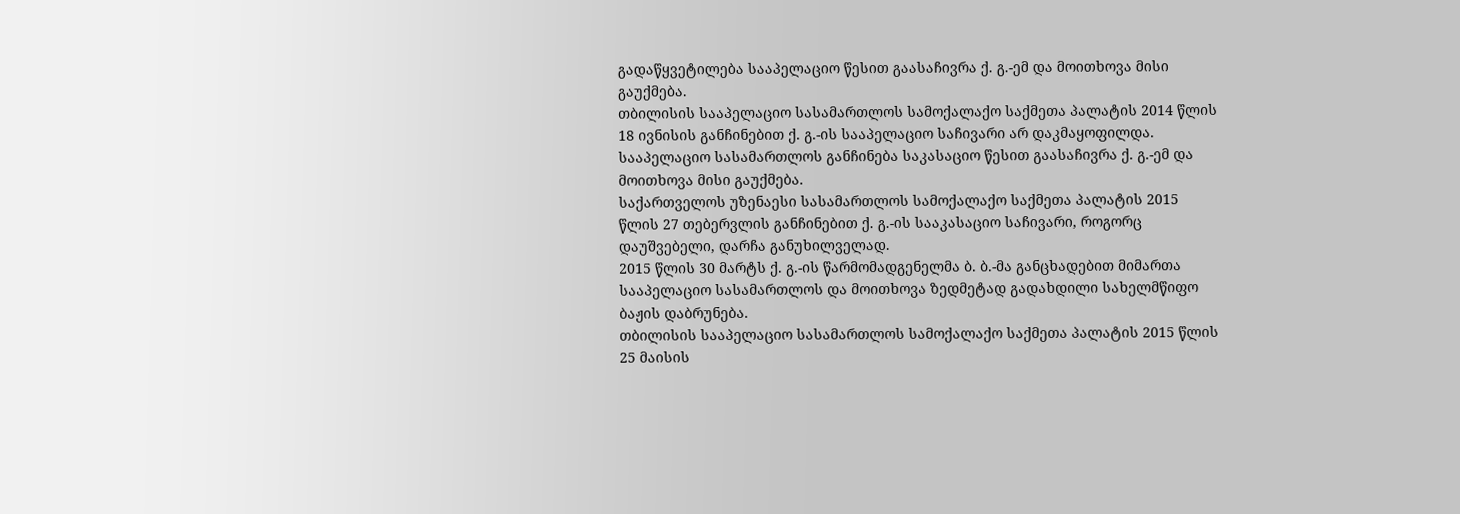გადაწყვეტილება სააპელაციო წესით გაასაჩივრა ქ. გ.-ემ და მოითხოვა მისი გაუქმება.
თბილისის სააპელაციო სასამართლოს სამოქალაქო საქმეთა პალატის 2014 წლის 18 ივნისის განჩინებით ქ. გ.-ის სააპელაციო საჩივარი არ დაკმაყოფილდა.
სააპელაციო სასამართლოს განჩინება საკასაციო წესით გაასაჩივრა ქ. გ.-ემ და მოითხოვა მისი გაუქმება.
საქართველოს უზენაესი სასამართლოს სამოქალაქო საქმეთა პალატის 2015 წლის 27 თებერვლის განჩინებით ქ. გ.-ის სააკასაციო საჩივარი, როგორც დაუშვებელი, დარჩა განუხილველად.
2015 წლის 30 მარტს ქ. გ.-ის წარმომადგენელმა ბ. ბ.-მა განცხადებით მიმართა სააპელაციო სასამართლოს და მოითხოვა ზედმეტად გადახდილი სახელმწიფო ბაჟის დაბრუნება.
თბილისის სააპელაციო სასამართლოს სამოქალაქო საქმეთა პალატის 2015 წლის 25 მაისის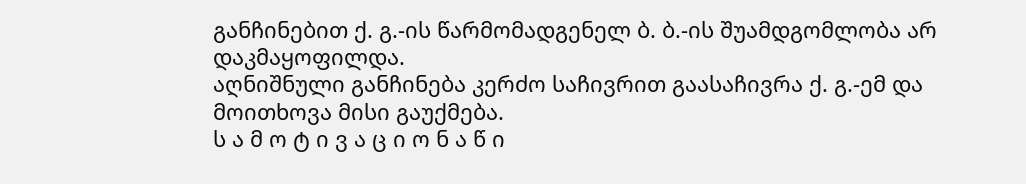განჩინებით ქ. გ.-ის წარმომადგენელ ბ. ბ.-ის შუამდგომლობა არ დაკმაყოფილდა.
აღნიშნული განჩინება კერძო საჩივრით გაასაჩივრა ქ. გ.-ემ და მოითხოვა მისი გაუქმება.
ს ა მ ო ტ ი ვ ა ც ი ო ნ ა წ ი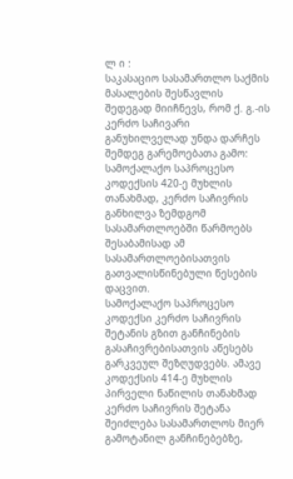ლ ი :
საკასაციო სასამართლო საქმის მასალების შესწავლის შედეგად მიიჩნევს, რომ ქ. გ.-ის კერძო საჩივარი განუხილველად უნდა დარჩეს შემდეგ გარემოებათა გამო:
სამოქალაქო საპროცესო კოდექსის 420-ე მუხლის თანახმად, კერძო საჩივრის განხილვა ზემდგომ სასამართლოებში წარმოებს შესაბამისად ამ სასამართლოებისათვის გათვალისწინებული წესების დაცვით.
სამოქალაქო საპროცესო კოდექსი კერძო საჩივრის შეტანის გზით განჩინების გასაჩივრებისათვის აწესებს გარკვეულ შეზღუდვებს. ამავე კოდექსის 414-ე მუხლის პირველი ნაწილის თანახმად კერძო საჩივრის შეტანა შეიძლება სასამართლოს მიერ გამოტანილ განჩინებებზე,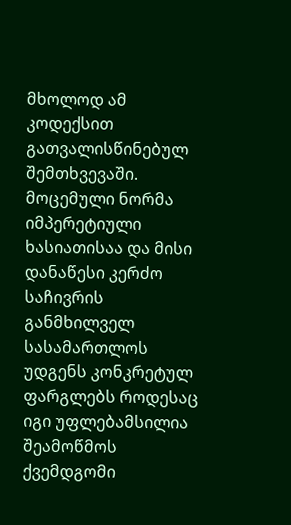მხოლოდ ამ კოდექსით გათვალისწინებულ შემთხვევაში. მოცემული ნორმა იმპერეტიული ხასიათისაა და მისი დანაწესი კერძო საჩივრის განმხილველ სასამართლოს უდგენს კონკრეტულ ფარგლებს როდესაც იგი უფლებამსილია შეამოწმოს ქვემდგომი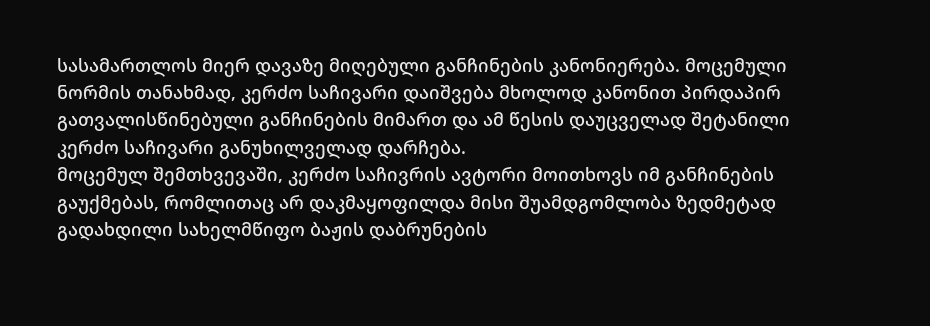სასამართლოს მიერ დავაზე მიღებული განჩინების კანონიერება. მოცემული ნორმის თანახმად, კერძო საჩივარი დაიშვება მხოლოდ კანონით პირდაპირ გათვალისწინებული განჩინების მიმართ და ამ წესის დაუცველად შეტანილი კერძო საჩივარი განუხილველად დარჩება.
მოცემულ შემთხვევაში, კერძო საჩივრის ავტორი მოითხოვს იმ განჩინების გაუქმებას, რომლითაც არ დაკმაყოფილდა მისი შუამდგომლობა ზედმეტად გადახდილი სახელმწიფო ბაჟის დაბრუნების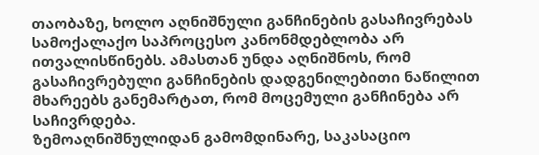თაობაზე, ხოლო აღნიშნული განჩინების გასაჩივრებას სამოქალაქო საპროცესო კანონმდებლობა არ ითვალისწინებს. ამასთან უნდა აღნიშნოს, რომ გასაჩივრებული განჩინების დადგენილებითი ნაწილით მხარეებს განემარტათ, რომ მოცემული განჩინება არ საჩივრდება.
ზემოაღნიშნულიდან გამომდინარე, საკასაციო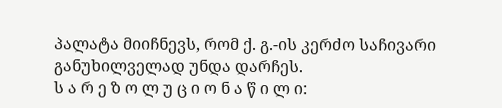პალატა მიიჩნევს, რომ ქ. გ.-ის კერძო საჩივარი განუხილველად უნდა დარჩეს.
ს ა რ ე ზ ო ლ უ ც ი ო ნ ა წ ი ლ ი: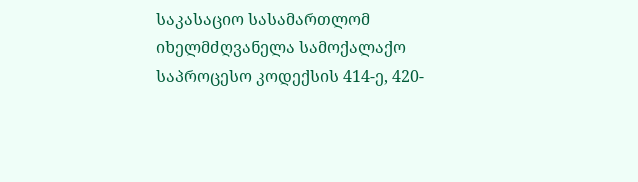საკასაციო სასამართლომ იხელმძღვანელა სამოქალაქო საპროცესო კოდექსის 414-ე, 420-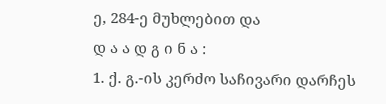ე, 284-ე მუხლებით და
დ ა ა დ გ ი ნ ა :
1. ქ. გ.-ის კერძო საჩივარი დარჩეს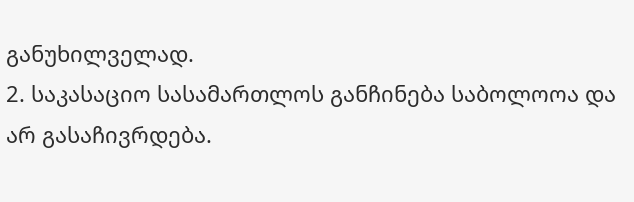განუხილველად.
2. საკასაციო სასამართლოს განჩინება საბოლოოა და არ გასაჩივრდება.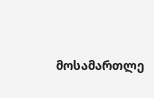მოსამართლე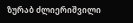ზურაბ ძლიერიშვილი